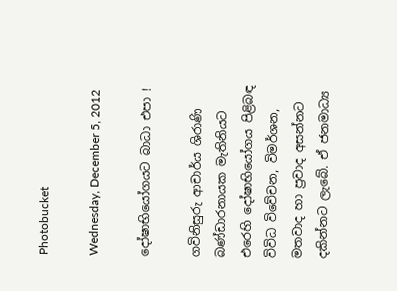Photobucket

Wednesday, December 5, 2012

දෝෂාභියෝගයට බාධා එපා !

ගවිනිසුරු ආචාර්ය ශිරාණි බණ්ඩාරනායක මැතිනියට එරෙහි දෝෂාභියෝගය පිළිබඳ විවිධ විවේචන, විමර්ශන, මතවාද හා ප්‍රවාද අසන්නට දකින්නට ලැබේ. ඒ ජනමාධ්‍ය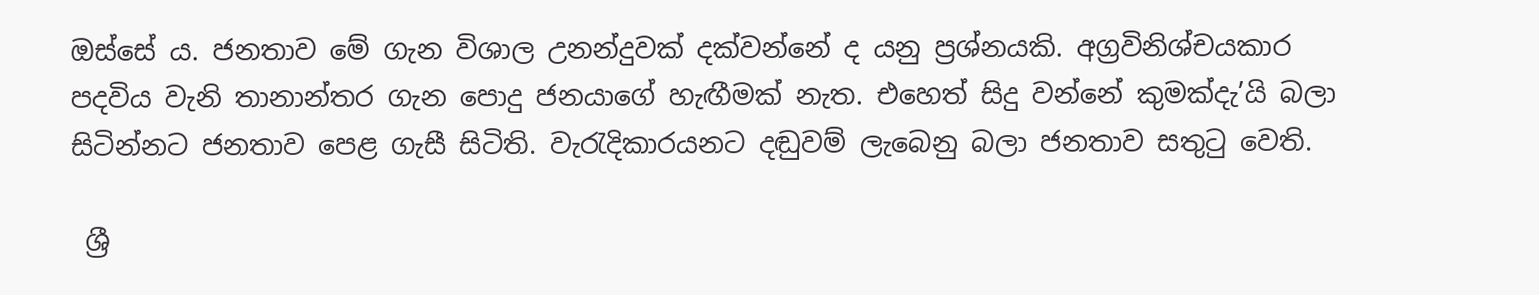ඔස්සේ ය. ජනතාව මේ ගැන විශාල උනන්දුවක් දක්වන්නේ ද යනු ප්‍රශ්නයකි. අග්‍රවිනිශ්චයකාර පදවිය වැනි තානාන්තර ගැන පොදු ජනයාගේ හැඟීමක් නැත. එහෙත් සිදු වන්නේ කුමක්දැ’යි බලා සිටින්නට ජනතාව පෙළ ගැසී සිටිති. වැරැදිකාරයනට දඬුවම් ලැබෙනු බලා ජනතාව සතුටු වෙති.

 ශ්‍රී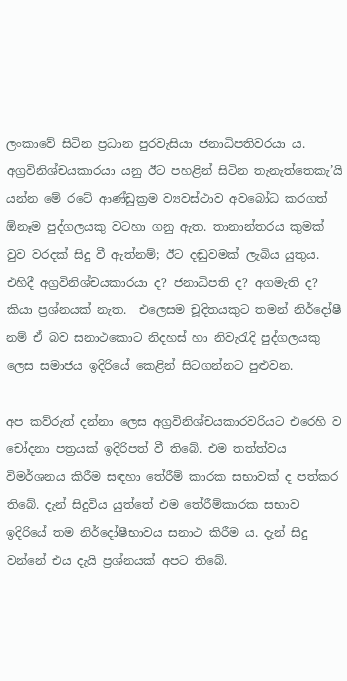ලංකාවේ සිටින ප්‍රධාන පුරවැසියා ජනාධිපතිවරයා ය. අග්‍රවිනිශ්චයකාරයා යනු ඊට පහළින් සිටින තැනැත්තෙකැ’යි යන්න මේ රටේ ආණ්ඩුක්‍රම ව්‍යවස්ථාව අවබෝධ කරගත් ඕනෑම පුද්ගලයකු වටහා ගනු ඇත. තානාන්තරය කුමක් වුව වරදක් සිදු වී ඇත්නම්; ඊට දඬුවමක් ලැබිය යුතුය. එහිදී අග්‍රවිනිශ්චයකාරයා ද? ජනාධිපති ද? අගමැති ද? කියා ප්‍රශ්නයක් නැත.  එලෙසම චූදිතයකුට තමන් නිර්දෝෂී නම් ඒ බව සනාථකොට නිදහස් හා නිවැරැදි පුද්ගලයකු ලෙස සමාජය ඉදිරියේ කෙළින් සිටගන්නට පුළුවන.

අප කව්රුත් දන්නා ලෙස අග්‍රවිනිශ්චයකාරවරියට එරෙහි ව චෝදනා පත්‍රයක් ඉදිරිපත් වී තිබේ. එම තත්ත්වය විමර්ශනය කිරීම සඳහා තේරීම් කාරක සභාවක් ද පත්කර තිබේ. දැන් සිදුවිය යුත්තේ එම තේරීම්කාරක සභාව ඉදිරියේ තම නිර්දෝෂීභාවය සනාථ කිරීම ය. දැන් සිදු වන්නේ එය දැයි ප්‍රශ්නයක් අපට තිබේ.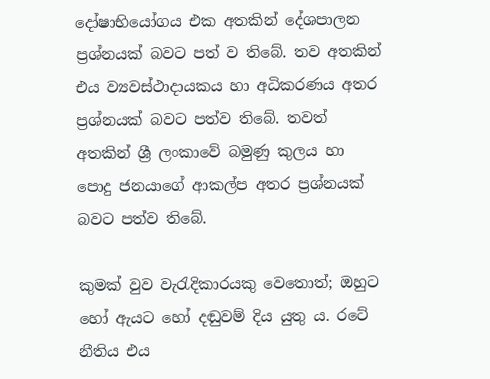දෝෂාභියෝගය එක අතකින් දේශපාලන ප්‍රශ්නයක් බවට පත් ව තිබේ. තව අතකින් එය ව්‍යවස්ථාදායකය හා අධිකරණය අතර ප්‍රශ්නයක් බවට පත්ව තිබේ. තවත් අතකින් ශ්‍රී ලංකාවේ බමුණු කුලය හා පොදු ජනයාගේ ආකල්ප අතර ප්‍රශ්නයක් බවට පත්ව තිබේ.

කුමක් වුව වැරැදිකාරයකු වෙතොත්; ඔහුට හෝ ඇයට හෝ දඬුවම් දිය යුතු ය. රටේ නීතිය එය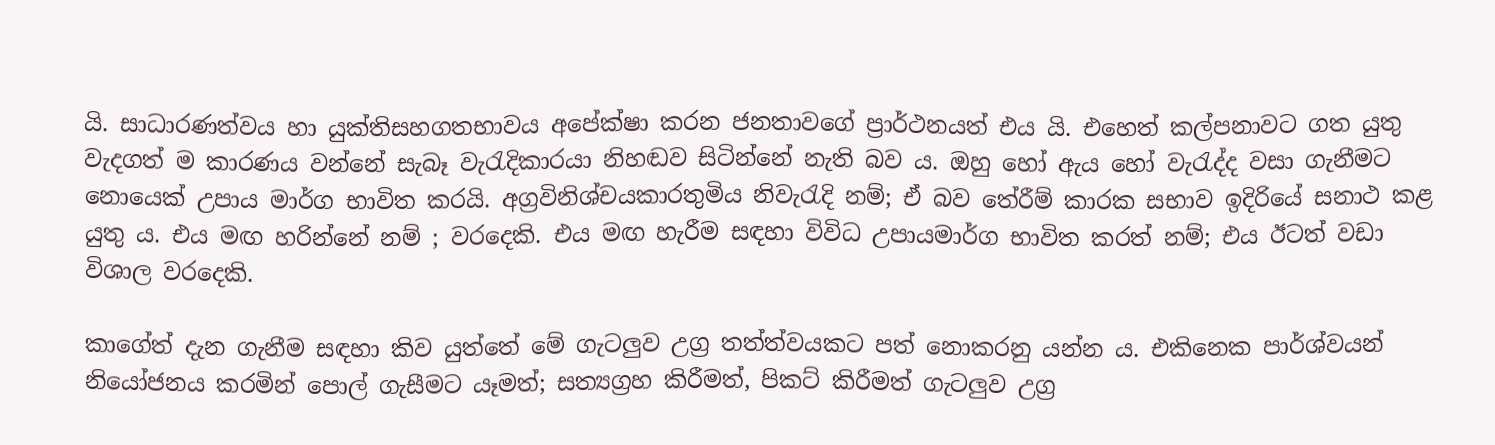යි. සාධාරණත්වය හා යුක්තිසහගතභාවය අපේක්ෂා කරන ජනතාවගේ ප්‍රාර්ථනයත් එය යි. එහෙත් කල්පනාවට ගත යුතු වැදගත් ම කාරණය වන්නේ සැබෑ වැරැදිකාරයා නිහඬව සිටින්නේ නැති බව ය. ඔහු හෝ ඇය හෝ වැරැද්ද වසා ගැනීමට නොයෙක් උපාය මාර්ග භාවිත කරයි. අග්‍රවිනිශ්චයකාරතුමිය නිවැරැදි නම්; ඒ බව තේරීම් කාරක සභාව ඉදිරියේ සනාථ කළ යුතු ය. එය මඟ හරින්නේ නම් ; වරදෙකි. එය මඟ හැරීම සඳහා විවිධ උපායමාර්ග භාවිත කරත් නම්; එය ඊටත් වඩා විශාල වරදෙකි.

කාගේත් දැන ගැනීම සඳහා කිව යුත්තේ මේ ගැටලුව උග්‍ර තත්ත්වයකට පත් නොකරනු යන්න ය. එකිනෙක පාර්ශ්වයන් නියෝජනය කරමින් පොල් ගැසීමට යෑමත්; සත්‍යග්‍රහ කිරීමත්, පිකට් කිරීමත් ගැටලුව උග්‍ර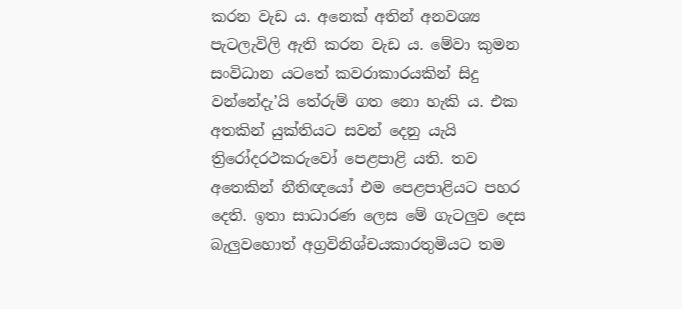කරන වැඩ ය. අනෙක් අතින් අනවශ්‍ය පැටලැවිලි ඇති කරන වැඩ ය. මේවා කුමන සංවිධාන යටතේ කවරාකාරයකින් සිදු වන්නේදැ’යි තේරුම් ගත නො හැකි ය. එක අතකින් යුක්තියට සවන් දෙනු යැයි ත්‍රිරෝදරථකරුවෝ පෙළපාළි යති. තව අතෙකින් නීතිඥයෝ එම පෙළපාළියට පහර දෙති. ඉතා සාධාරණ ලෙස මේ ගැටලුව දෙස බැලුවහොත් අග්‍රවිනිශ්චයකාරතුමියට තම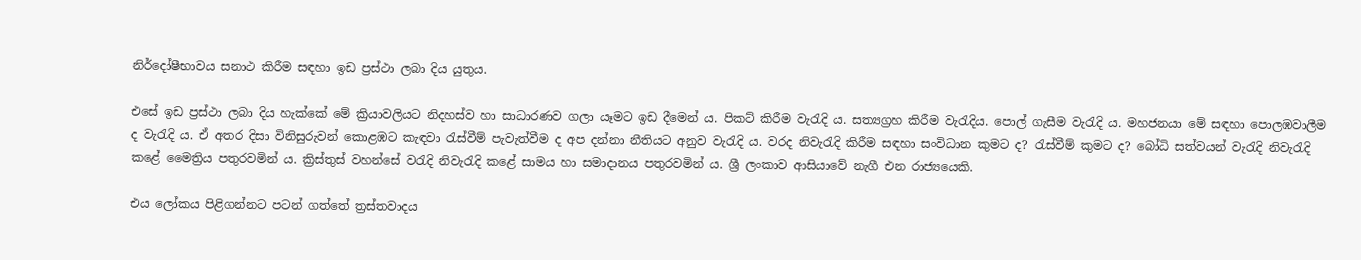නිර්දෝෂීභාවය සනාථ කිරීම සඳහා ඉඩ ප්‍රස්ථා ලබා දිය යුතුය.

එසේ ඉඩ ප්‍රස්ථා ලබා දිය හැක්කේ මේ ක්‍රියාවලියට නිදහස්ව හා සාධාරණව ගලා යෑමට ඉඩ දීමෙන් ය. පිකට් කිරීම වැරැදි ය. සත්‍යග්‍රහ කිරීම වැරැදිය. පොල් ගැසීම වැරැදි ය. මහජනයා මේ සඳහා පොලඹවාලීම ද වැරැදි ය. ඒ අතර දිසා විනිසුරුවන් කොළඹට කැඳවා රැස්වීම් පැවැත්වීම ද අප දන්නා නීතියට අනුව වැරැදි ය. වරද නිවැරැදි කිරීම සඳහා සංවිධාන කුමට ද? රැස්වීම් කුමට ද? බෝධි සත්වයන් වැරැදි නිවැරැදි කළේ මෛත්‍රිය පතුරවමින් ය. ක්‍රිස්තුස් වහන්සේ වරැදි නිවැරැදි කළේ සාමය හා සමාදානය පතුරවමින් ය. ශ්‍රී ලංකාව ආසියාවේ නැගී එන රාජ්‍යයෙකි.

එය ලෝකය පිළිගන්නට පටන් ගත්තේ ත්‍රස්තවාදය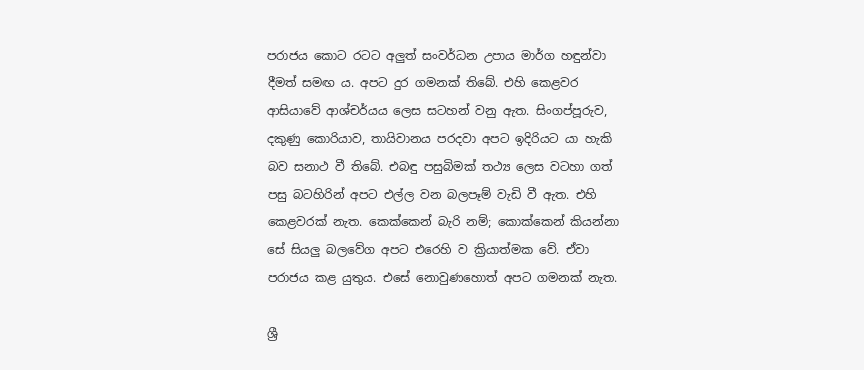පරාජය කොට රටට අලුත් සංවර්ධන උපාය මාර්ග හඳුන්වා දීමත් සමඟ ය. අපට දුර ගමනක් තිබේ. එහි කෙළවර ආසියාවේ ආශ්චර්යය ලෙස සටහන් වනු ඇත. සිංගප්පූරුව, දකුණු කොරියාව, තායිවානය පරදවා අපට ඉදිරියට යා හැකි බව සනාථ වී තිබේ. එබඳු පසුබිමක් තථ්‍ය ලෙස වටහා ගත් පසු බටහිරින් අපට එල්ල වන බලපෑම් වැඩි වී ඇත. එහි කෙළවරක් නැත. කෙක්කෙන් බැරි නම්; කොක්කෙන් කියන්නා සේ සියලු බලවේග අපට එරෙහි ව ක්‍රියාත්මක වේ. ඒවා පරාජය කළ යුතුය. එසේ නොවුණහොත් අපට ගමනක් නැත.

ශ්‍රී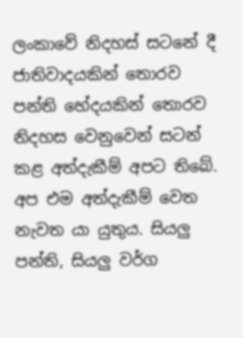ලංකාවේ නිදහස් සටනේ දී ජාතිවාදයකින් තොරව පන්ති භේදයකින් තොරව නිදහස වෙනුවෙන් සටන් කළ අත්දැකීම් අපට තිබේ. අප එම අත්දැකීම් වෙත නැවත යා යුතුය. සියලු පන්ති, සියලු වර්ග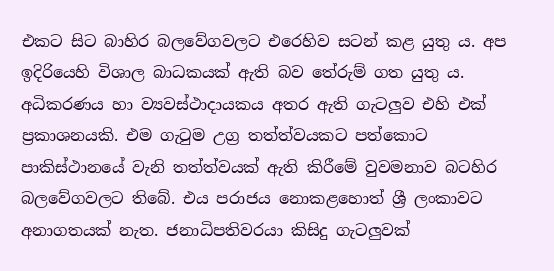එකට සිට බාහිර බලවේගවලට එරෙහිව සටන් කළ යුතු ය. අප ඉදිරියෙහි විශාල බාධකයක් ඇති බව තේරුම් ගත යුතු ය. අධිකරණය හා ව්‍යවස්ථාදායකය අතර ඇති ගැටලුව එහි එක් ප්‍රකාශනයකි. එම ගැටුම උග්‍ර තත්ත්වයකට පත්කොට පාකිස්ථානයේ වැනි තත්ත්වයක් ඇති කිරීමේ වුවමනාව බටහිර බලවේගවලට තිබේ. එය පරාජය නොකළහොත් ශ්‍රී ලංකාවට අනාගතයක් නැත. ජනාධිපතිවරයා කිසිදු ගැටලුවක්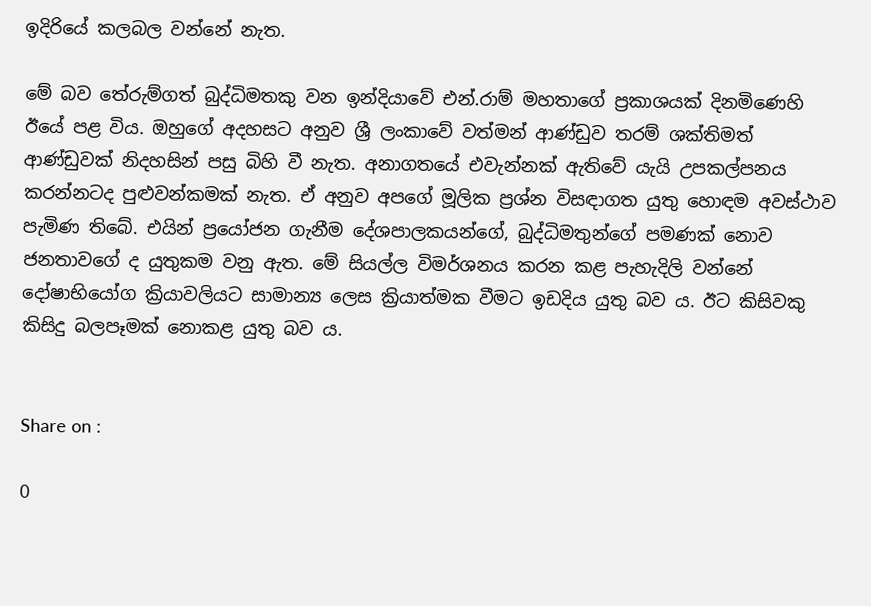ඉදිරියේ කලබල වන්නේ නැත.

මේ බව තේරුම්ගත් බුද්ධිමතකු වන ඉන්දියාවේ එන්.රාම් මහතාගේ ප්‍රකාශයක් දිනමිණෙහි ඊයේ පළ විය. ඔහුගේ අදහසට අනුව ශ්‍රී ලංකාවේ වත්මන් ආණ්ඩුව තරම් ශක්තිමත් ආණ්ඩුවක් නිදහසින් පසු බිහි වී නැත. අනාගතයේ එවැන්නක් ඇතිවේ යැයි උපකල්පනය කරන්නටද පුළුවන්කමක් නැත. ඒ අනුව අපගේ මූලික ප්‍රශ්න විසඳාගත යුතු හොඳම අවස්ථාව පැමිණ තිබේ. එයින් ප්‍රයෝජන ගැනීම දේශපාලකයන්ගේ, බුද්ධිමතුන්ගේ පමණක් නොව ජනතාවගේ ද යුතුකම වනු ඇත. මේ සියල්ල විමර්ශනය කරන කළ පැහැදිලි වන්නේ දෝෂාභියෝග ක්‍රියාවලියට සාමාන්‍ය ලෙස ක්‍රියාත්මක වීමට ඉඩදිය යුතු බව ය. ඊට කිසිවකු කිසිදු බලපෑමක් නොකළ යුතු බව ය.


Share on :

0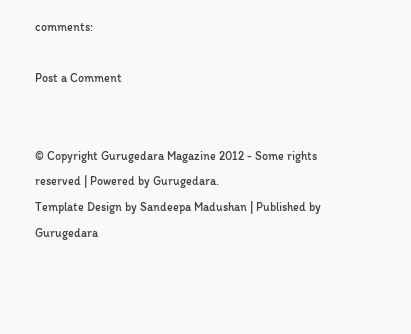comments:

Post a Comment


© Copyright Gurugedara Magazine 2012 - Some rights reserved | Powered by Gurugedara.
Template Design by Sandeepa Madushan | Published by Gurugedara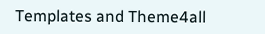Templates and Theme4all